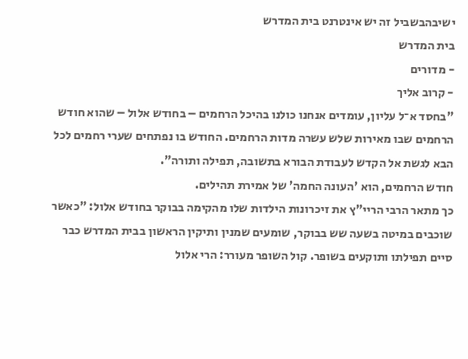ישיבהבשביל זה יש אינטרנט בית המדרש
בית המדרש
- מדורים
- קרוב אליך
"בחסד א־ל עליון, עומדים אנחנו כולנו בהיכל הרחמים – בחודש אלול – שהוא חודש הרחמים שבו מאירות שלש עשרה מדות הרחמים. החודש בו נפתחים שערי רחמים לכל הבא לגשת אל הקדש לעבודת הבורא בתשובה, תפילה ותורה".
חודש הרחמים, הוא 'העונה החמה' של אמירת תהילים.
כך מתאר הרבי הריי"ץ את זיכרונות הילדות שלו מהקימה בבוקר בחודש אלול: "כאשר שוכבים במיטה בשעה שש בבוקר, שומעים שמנין ותיקין הראשון בבית המדרש כבר סיים תפילתו ותוקעים בשופר. קול השופר מעורר: הרי אלול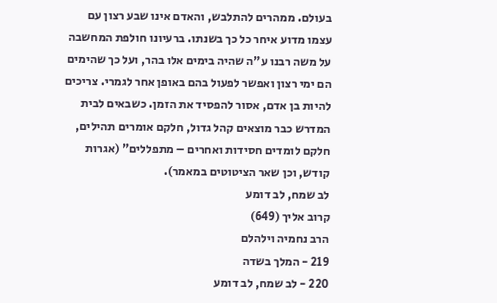בעולם. ממהרים להתלבש, והאדם אינו שבע רצון עם עצמו מדוע איחר כל כך בשנתו. ברעיונו חולפת המחשבה על משה רבנו ע"ה שהיה בימים אלו בהר, ועל כך שהימים הם ימי רצון ואפשר לפעול בהם באופן אחר לגמרי. צריכים להיות בן אדם, אסור להפסיד את הזמן. כשבאים לבית המדרש כבר מוצאים קהל גדול, חלקם אומרים תהילים, חלקם לומדים חסידות ואחרים – מתפללים" (אגרות קודש, וכן שאר הציטוטים במאמר).
לב שמח, לב דומע
קרוב אליך (649)
הרב נחמיה וילהלם
219 - המלך בשדה
220 - לב שמח, לב דומע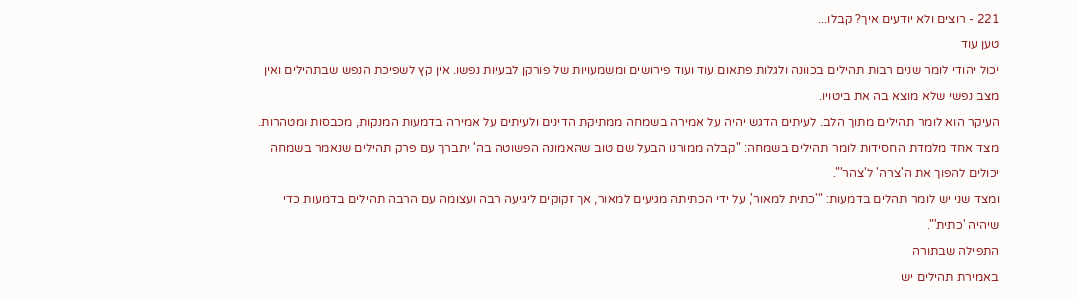221 - רוצים ולא יודעים איך? קבלו...
טען עוד
יכול יהודי לומר שנים רבות תהילים בכוונה ולגלות פתאום עוד ועוד פירושים ומשמעויות של פורקן לבעיות נפשו. אין קץ לשפיכת הנפש שבתהילים ואין מצב נפשי שלא מוצא בה את ביטויו.
העיקר הוא לומר תהילים מתוך הלב. לעיתים הדגש יהיה על אמירה בשמחה ממתיקת הדינים ולעיתים על אמירה בדמעות המנקות, מכבסות ומטהרות.
מצד אחד מלמדת החסידות לומר תהילים בשמחה: "קבלה ממורנו הבעל שם טוב שהאמונה הפשוטה בה' יתברך עם פרק תהילים שנאמר בשמחה יכולים להפוך את ה'צרה' ל'צהר'".
ומצד שני יש לומר תהלים בדמעות: "'כתית למאור', על ידי הכתיתה מגיעים למאור, אך זקוקים ליגיעה רבה ועצומה עם הרבה תהילים בדמעות כדי שיהיה 'כתית'".
התפילה שבתורה
באמירת תהילים יש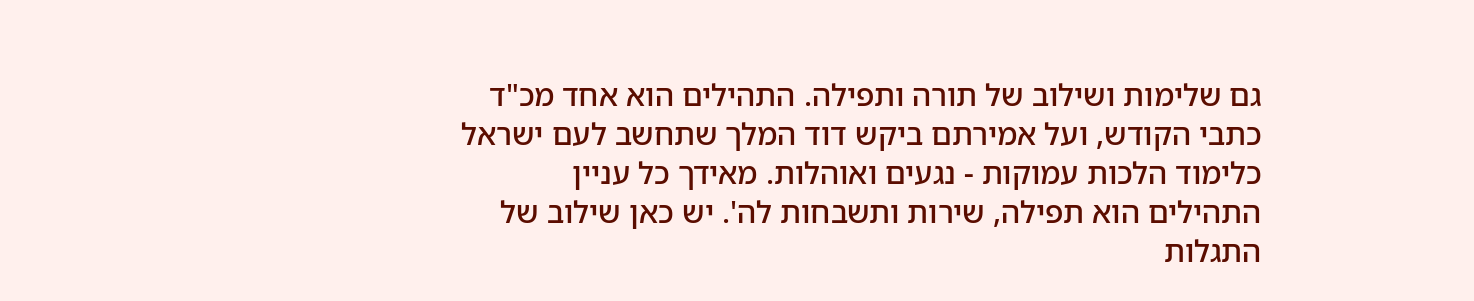גם שלימות ושילוב של תורה ותפילה. התהילים הוא אחד מכ"ד כתבי הקודש, ועל אמירתם ביקש דוד המלך שתחשב לעם ישראל כלימוד הלכות עמוקות - נגעים ואוהלות. מאידך כל עניין התהילים הוא תפילה, שירות ותשבחות לה'. יש כאן שילוב של התגלות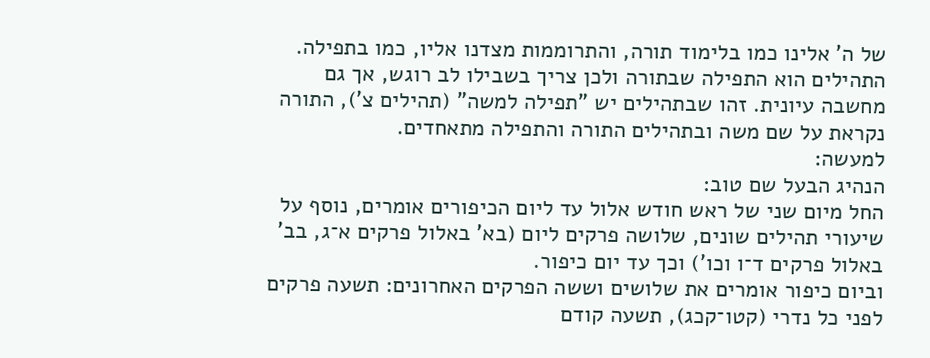של ה' אלינו כמו בלימוד תורה, והתרוממות מצדנו אליו, כמו בתפילה.
התהילים הוא התפילה שבתורה ולכן צריך בשבילו לב רוגש, אך גם מחשבה עיונית. זהו שבתהילים יש "תפילה למשה" (תהילים צ'), התורה נקראת על שם משה ובתהילים התורה והתפילה מתאחדים.
למעשה:
הנהיג הבעל שם טוב:
החל מיום שני של ראש חודש אלול עד ליום הכיפורים אומרים, נוסף על שיעורי תהילים שונים, שלושה פרקים ליום (בא' באלול פרקים א־ג, בב' באלול פרקים ד־ו וכו') וכך עד יום כיפור.
וביום כיפור אומרים את שלושים וששה הפרקים האחרונים: תשעה פרקים לפני כל נדרי (קטו־קכג), תשעה קודם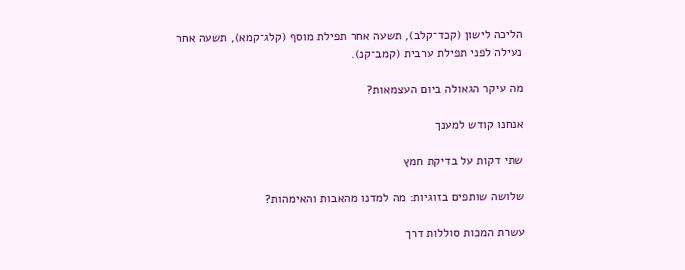הליכה לישון (קכד־קלב), תשעה אחר תפילת מוסף (קלג־קמא), תשעה אחר נעילה לפני תפילת ערבית (קמב־קנ).

מה עיקר הגאולה ביום העצמאות?

אנחנו קודש למענך

שתי דקות על בדיקת חמץ

שלושה שותפים בזוגיות: מה למדנו מהאבות והאימהות?

עשרת המכות סוללות דרך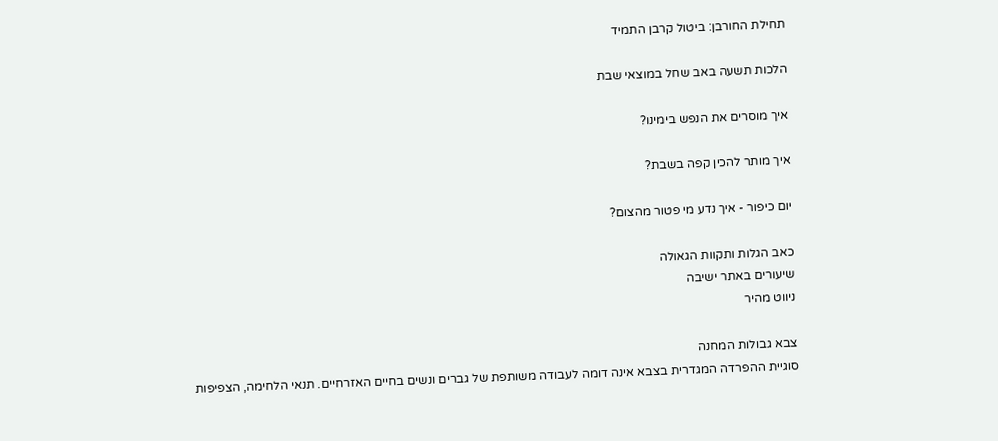תחילת החורבן: ביטול קרבן התמיד

הלכות תשעה באב שחל במוצאי שבת

איך מוסרים את הנפש בימינו?

איך מותר להכין קפה בשבת?

יום כיפור - איך נדע מי פטור מהצום?

כאב הגלות ותקוות הגאולה
שיעורים באתר ישיבה
ניווט מהיר

צבא גבולות המחנה
סוגיית ההפרדה המגדרית בצבא אינה דומה לעבודה משותפת של גברים ונשים בחיים האזרחיים. תנאי הלחימה, הצפיפות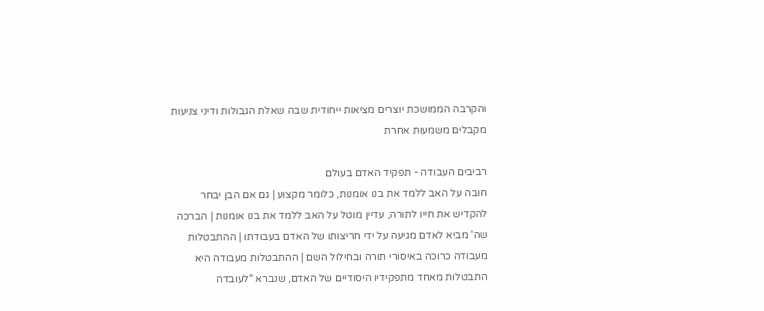והקרבה הממושכת יוצרים מציאות ייחודית שבה שאלת הגבולות ודיני צניעות מקבלים משמעות אחרת

רביבים העבודה - תפקיד האדם בעולם
חובה על האב ללמד את בנו אומנות, כלומר מקצוע | גם אם הבן יבחר להקדיש את חייו לתורה, עדיין מוטל על האב ללמד את בנו אומנות | הברכה שה' מביא לאדם מגיעה על ידי חריצותו של האדם בעבודתו | ההתבטלות מעבודה כרוכה באיסורי תורה ובחילול השם | ההתבטלות מעבודה היא התבטלות מאחד מתפקידיו היסודיים של האדם, שנברא "לעובדה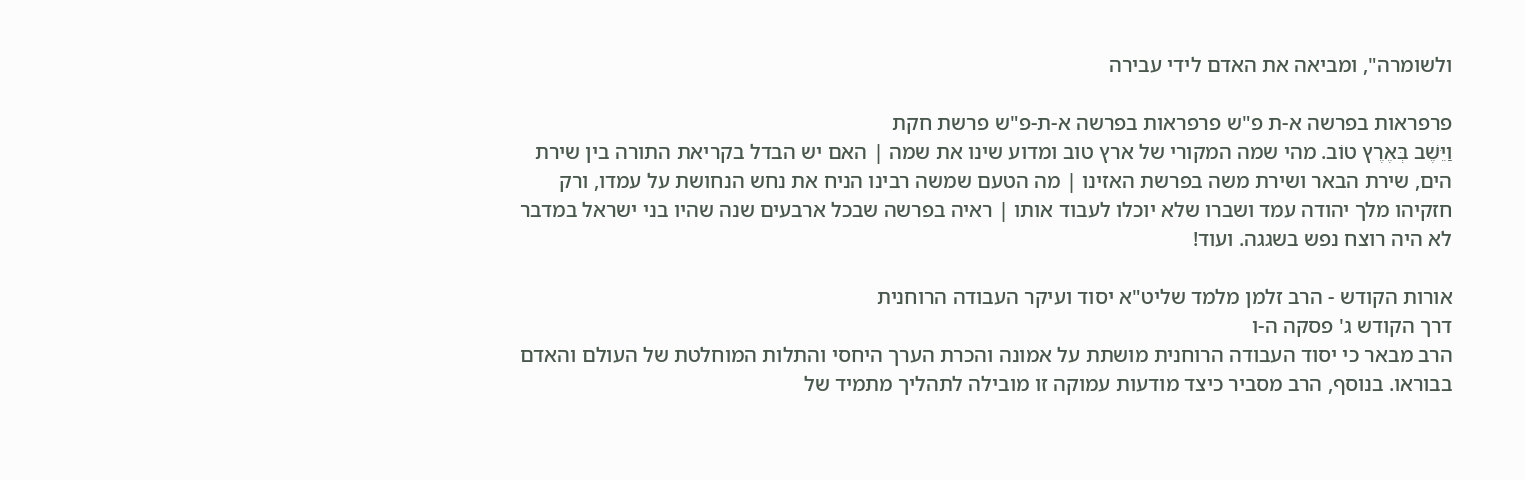ולשומרה", ומביאה את האדם לידי עבירה

פרפראות בפרשה א-ת פ"ש פרפראות בפרשה א-ת-פ"ש פרשת חקת
וַיֵּשֶׁב בְּאֶרֶץ טוֹב. מהי שמה המקורי של ארץ טוב ומדוע שינו את שמה | האם יש הבדל בקריאת התורה בין שירת הים, שירת הבאר ושירת משה בפרשת האזינו | מה הטעם שמשה רבינו הניח את נחש הנחושת על עמדו, ורק חזקיהו מלך יהודה עמד ושברו שלא יוכלו לעבוד אותו | ראיה בפרשה שבכל ארבעים שנה שהיו בני ישראל במדבר לא היה רוצח נפש בשגגה. ועוד!

אורות הקודש - הרב זלמן מלמד שליט"א יסוד ועיקר העבודה הרוחנית
דרך הקודש ג' פסקה ה-ו
הרב מבאר כי יסוד העבודה הרוחנית מושתת על אמונה והכרת הערך היחסי והתלות המוחלטת של העולם והאדם בבוראו. בנוסף, הרב מסביר כיצד מודעות עמוקה זו מובילה לתהליך מתמיד של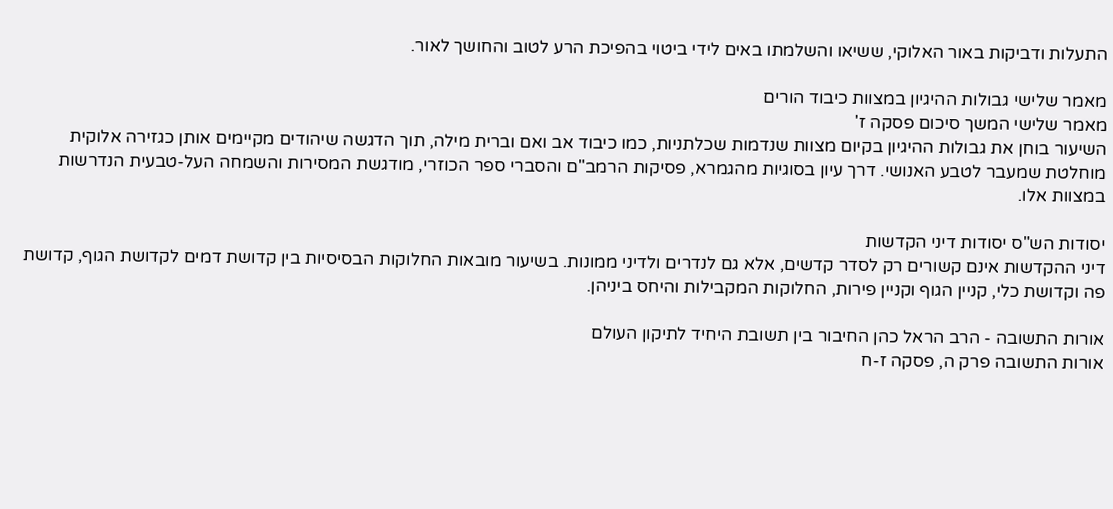התעלות ודביקות באור האלוקי, ששיאו והשלמתו באים לידי ביטוי בהפיכת הרע לטוב והחושך לאור.

מאמר שלישי גבולות ההיגיון במצוות כיבוד הורים
מאמר שלישי המשך סיכום פסקה ז'
השיעור בוחן את גבולות ההיגיון בקיום מצוות שנדמות שכלתניות, כמו כיבוד אב ואם וברית מילה, תוך הדגשה שיהודים מקיימים אותן כגזירה אלוקית מוחלטת שמעבר לטבע האנושי. דרך עיון בסוגיות מהגמרא, פסיקות הרמב"ם והסברי ספר הכוזרי, מודגשת המסירות והשמחה העל-טבעית הנדרשות במצוות אלו.

יסודות הש"ס יסודות דיני הקדשות
דיני ההקדשות אינם קשורים רק לסדר קדשים, אלא גם לנדרים ולדיני ממונות. בשיעור מובאות החלוקות הבסיסיות בין קדושת דמים לקדושת הגוף, קדושת פה וקדושת כלי, קניין הגוף וקניין פירות, החלוקות המקבילות והיחס ביניהן.

אורות התשובה - הרב הראל כהן החיבור בין תשובת היחיד לתיקון העולם
אורות התשובה פרק ה, פסקה ז-ח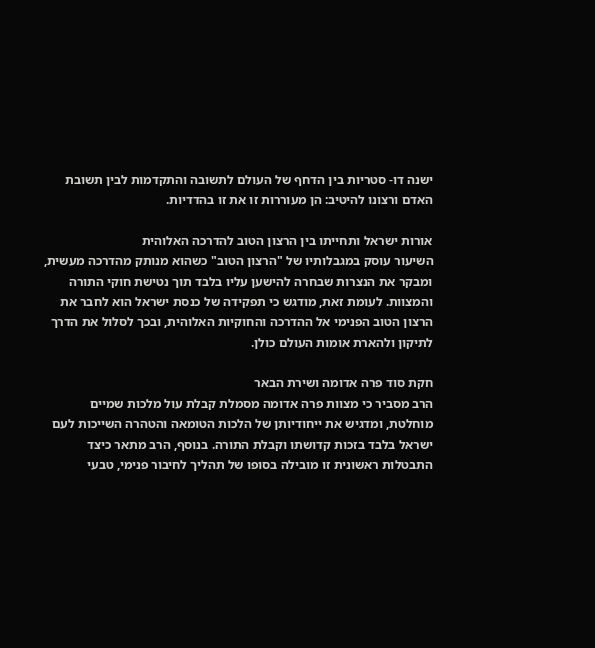ישנה דו- סטריות בין הדחף של העולם לתשובה והתקדמות לבין תשובת האדם ורצונו להיטיב: הן מעוררות זו את זו בהדדיות.

אורות ישראל ותחייתו בין הרצון הטוב להדרכה האלוהית
השיעור עוסק במגבלותיו של "הרצון הטוב" כשהוא מנותק מהדרכה מעשית, ומבקר את הנצרות שבחרה להישען עליו בלבד תוך נטישת חוקי התורה והמצוות. לעומת זאת, מודגש כי תפקידה של כנסת ישראל הוא לחבר את הרצון הטוב הפנימי אל ההדרכה והחוקיות האלוהית, ובכך לסלול את הדרך לתיקון ולהארת אומות העולם כולן.

חקת סוד פרה אדומה ושירת הבאר
הרב מסביר כי מצוות פרה אדומה מסמלת קבלת עול מלכות שמיים מוחלטת, ומדגיש את ייחודיותן של הלכות הטומאה והטהרה השייכות לעם ישראל בלבד בזכות קדושתו וקבלת התורה. בנוסף, הרב מתאר כיצד התבטלות ראשונית זו מובילה בסופו של תהליך לחיבור פנימי, טבעי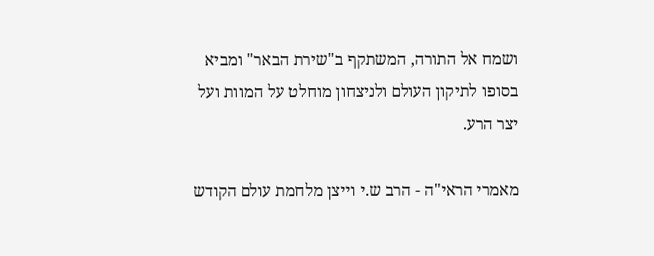ושמח אל התורה, המשתקף ב"שירת הבאר" ומביא בסופו לתיקון העולם ולניצחון מוחלט על המוות ועל יצר הרע.

מאמרי הראי"ה - הרב ש.י וייצן מלחמת עולם הקודש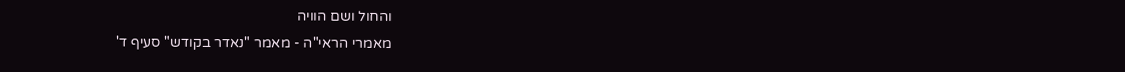והחול ושם הוויה
מאמרי הראי"ה - מאמר "נאדר בקודש" סעיף ד'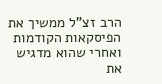הרב זצ"ל ממשיך את הפיסקאות הקודמות ואחרי שהוא מדגיש את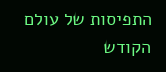התפיסות של עולם הקודש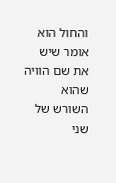והחול הוא אומר שיש את שם הוויה שהוא השורש של שני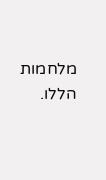מלחמות הללו.